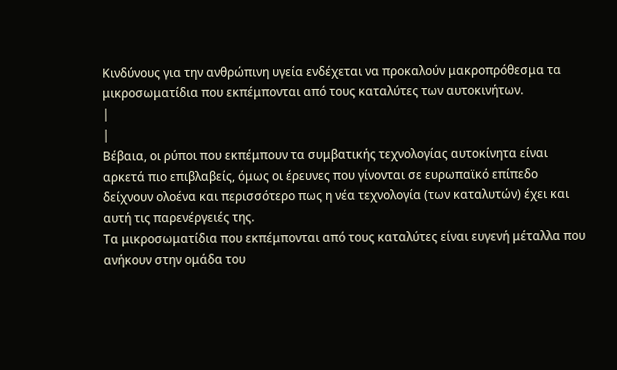Κινδύνους για την ανθρώπινη υγεία ενδέχεται να προκαλούν μακροπρόθεσμα τα
μικροσωματίδια που εκπέμπονται από τους καταλύτες των αυτοκινήτων.
|
|
Βέβαια, οι ρύποι που εκπέμπουν τα συμβατικής τεχνολογίας αυτοκίνητα είναι
αρκετά πιο επιβλαβείς, όμως οι έρευνες που γίνονται σε ευρωπαϊκό επίπεδο
δείχνουν ολοένα και περισσότερο πως η νέα τεχνολογία (των καταλυτών) έχει και
αυτή τις παρενέργειές της.
Τα μικροσωματίδια που εκπέμπονται από τους καταλύτες είναι ευγενή μέταλλα που
ανήκουν στην ομάδα του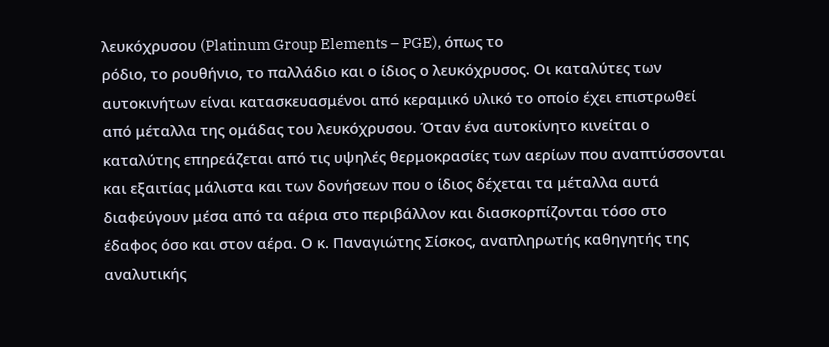λευκόχρυσου (Platinum Group Elements – PGE), όπως το
ρόδιο, το ρουθήνιο, το παλλάδιο και ο ίδιος ο λευκόχρυσος. Οι καταλύτες των
αυτοκινήτων είναι κατασκευασμένοι από κεραμικό υλικό το οποίο έχει επιστρωθεί
από μέταλλα της ομάδας του λευκόχρυσου. Όταν ένα αυτοκίνητο κινείται ο
καταλύτης επηρεάζεται από τις υψηλές θερμοκρασίες των αερίων που αναπτύσσονται
και εξαιτίας μάλιστα και των δονήσεων που ο ίδιος δέχεται τα μέταλλα αυτά
διαφεύγουν μέσα από τα αέρια στο περιβάλλον και διασκορπίζονται τόσο στο
έδαφος όσο και στον αέρα. Ο κ. Παναγιώτης Σίσκος, αναπληρωτής καθηγητής της
αναλυτικής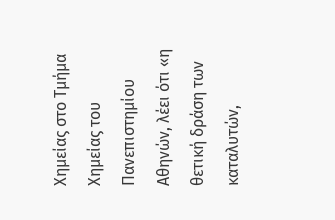Χημείας στο Τμήμα Χημείας του Πανεπιστημίου Αθηνών, λέει ότι «η
θετική δράση των καταλυτών,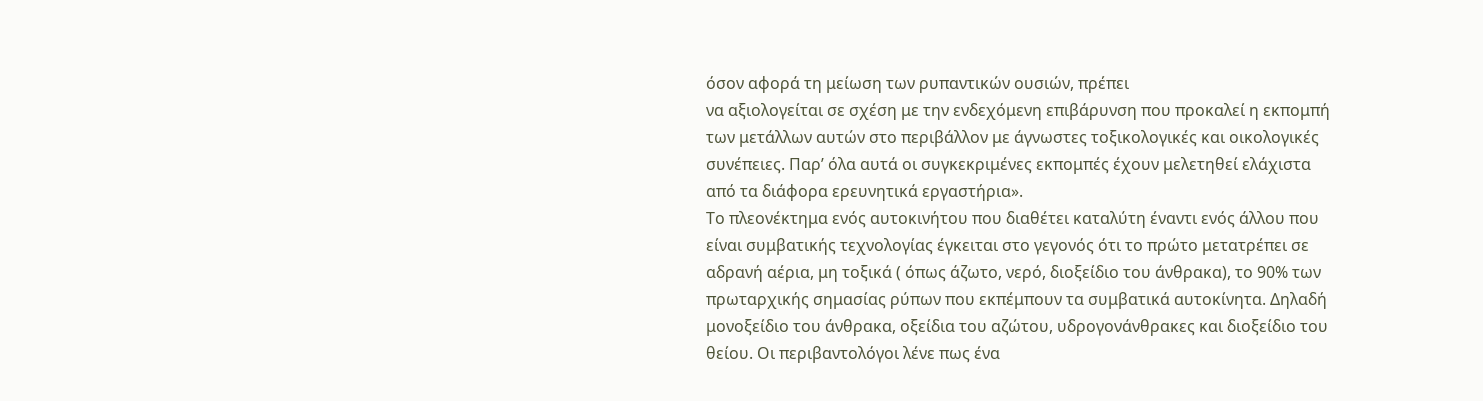όσον αφορά τη μείωση των ρυπαντικών ουσιών, πρέπει
να αξιολογείται σε σχέση με την ενδεχόμενη επιβάρυνση που προκαλεί η εκπομπή
των μετάλλων αυτών στο περιβάλλον με άγνωστες τοξικολογικές και οικολογικές
συνέπειες. Παρ’ όλα αυτά οι συγκεκριμένες εκπομπές έχουν μελετηθεί ελάχιστα
από τα διάφορα ερευνητικά εργαστήρια».
Το πλεονέκτημα ενός αυτοκινήτου που διαθέτει καταλύτη έναντι ενός άλλου που
είναι συμβατικής τεχνολογίας έγκειται στο γεγονός ότι το πρώτο μετατρέπει σε
αδρανή αέρια, μη τοξικά ( όπως άζωτο, νερό, διοξείδιο του άνθρακα), το 90% των
πρωταρχικής σημασίας ρύπων που εκπέμπουν τα συμβατικά αυτοκίνητα. Δηλαδή
μονοξείδιο του άνθρακα, οξείδια του αζώτου, υδρογονάνθρακες και διοξείδιο του
θείου. Οι περιβαντολόγοι λένε πως ένα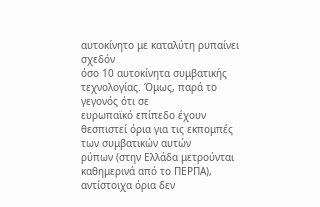αυτοκίνητο με καταλύτη ρυπαίνει σχεδόν
όσο 10 αυτοκίνητα συμβατικής τεχνολογίας. Όμως, παρά το γεγονός ότι σε
ευρωπαϊκό επίπεδο έχουν θεσπιστεί όρια για τις εκπομπές των συμβατικών αυτών
ρύπων (στην Ελλάδα μετρούνται καθημερινά από το ΠΕΡΠΑ), αντίστοιχα όρια δεν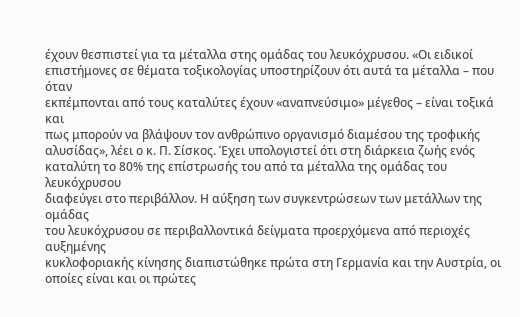έχουν θεσπιστεί για τα μέταλλα στης ομάδας του λευκόχρυσου. «Οι ειδικοί
επιστήμονες σε θέματα τοξικολογίας υποστηρίζουν ότι αυτά τα μέταλλα – που όταν
εκπέμπονται από τους καταλύτες έχουν «αναπνεύσιμο» μέγεθος – είναι τοξικά και
πως μπορούν να βλάψουν τον ανθρώπινο οργανισμό διαμέσου της τροφικής
αλυσίδας», λέει ο κ. Π. Σίσκος. Έχει υπολογιστεί ότι στη διάρκεια ζωής ενός
καταλύτη το 80% της επίστρωσής του από τα μέταλλα της ομάδας του λευκόχρυσου
διαφεύγει στο περιβάλλον. Η αύξηση των συγκεντρώσεων των μετάλλων της ομάδας
του λευκόχρυσου σε περιβαλλοντικά δείγματα προερχόμενα από περιοχές αυξημένης
κυκλοφοριακής κίνησης διαπιστώθηκε πρώτα στη Γερμανία και την Αυστρία, οι
οποίες είναι και οι πρώτες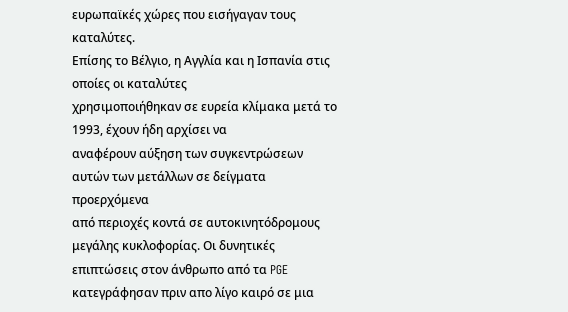ευρωπαϊκές χώρες που εισήγαγαν τους καταλύτες.
Επίσης το Βέλγιο, η Αγγλία και η Ισπανία στις οποίες οι καταλύτες
χρησιμοποιήθηκαν σε ευρεία κλίμακα μετά το 1993, έχουν ήδη αρχίσει να
αναφέρουν αύξηση των συγκεντρώσεων αυτών των μετάλλων σε δείγματα προερχόμενα
από περιοχές κοντά σε αυτοκινητόδρομους μεγάλης κυκλοφορίας. Οι δυνητικές
επιπτώσεις στον άνθρωπο από τα PGE κατεγράφησαν πριν απο λίγο καιρό σε μια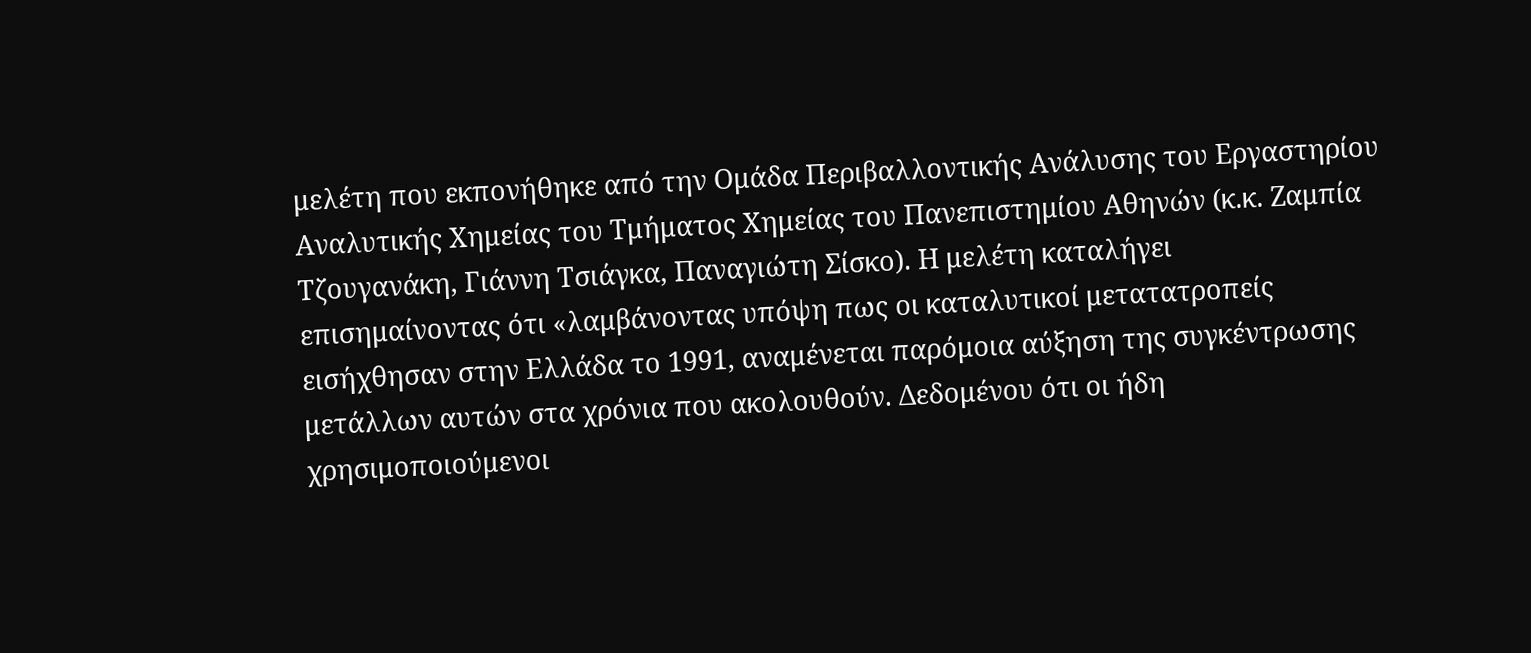μελέτη που εκπονήθηκε από την Ομάδα Περιβαλλοντικής Ανάλυσης του Εργαστηρίου
Αναλυτικής Χημείας του Τμήματος Χημείας του Πανεπιστημίου Αθηνών (κ.κ. Ζαμπία
Τζουγανάκη, Γιάννη Τσιάγκα, Παναγιώτη Σίσκο). Η μελέτη καταλήγει
επισημαίνοντας ότι «λαμβάνοντας υπόψη πως οι καταλυτικοί μετατατροπείς
εισήχθησαν στην Ελλάδα το 1991, αναμένεται παρόμοια αύξηση της συγκέντρωσης
μετάλλων αυτών στα χρόνια που ακολουθούν. Δεδομένου ότι οι ήδη
χρησιμοποιούμενοι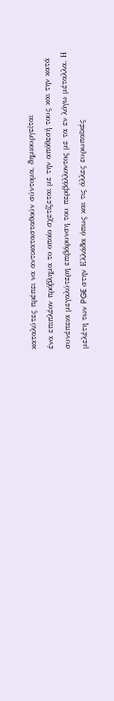καταλύτες πρέπει να αντικατασταθούν σύντομα, δημιουργείται
ένα επιπλέον πρόβλημα το οποίο σχετίζεται με την απόθεσή τους και την κατά
συνέπεια μεγαλύτερη επιβάρυνση του περιβάλλοντος με τα εν λόγω μέταλλα. Η
μελέτη των PGE στην Ελλάδα όπως και τις άλλες ευρωπαϊκές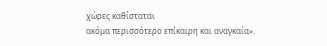χώρες καθίσταται
ακόμα περισσότερο επίκαιρη και αναγκαία».